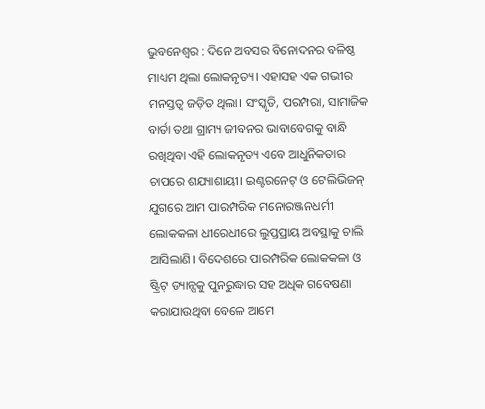ଭୁବନେଶ୍ୱର : ଦିନେ ଅବସର ବିନୋଦନର ବଳିଷ୍ଠ ମାଧ୍ୟମ ଥିଲା ଲୋକନୃତ୍ୟ। ଏହାସହ ଏକ ଗଭୀର ମନସ୍ତତ୍ୱ ଜଡ଼ିତ ଥିଲା। ସଂସ୍କୃତି, ପରମ୍ପରା, ସାମାଜିକ ବାର୍ତା ତଥା ଗ୍ରାମ୍ୟ ଜୀବନର ଭାବାବେଗକୁ ବାନ୍ଧି ରଖିଥିବା ଏହି ଲୋକନୃତ୍ୟ ଏବେ ଆଧୁନିକତାର ଚାପରେ ଶଯ୍ୟାଶାୟୀ। ଇଣ୍ଟରନେଟ୍ ଓ ଟେଲିଭିଜନ୍ ଯୁଗରେ ଆମ ପାରମ୍ପରିକ ମନୋରଞ୍ଜନଧର୍ମୀ ଲୋକକଳା ଧୀରେଧୀରେ ଲୁପ୍ତପ୍ରାୟ ଅବସ୍ଥାକୁ ଚାଲି ଆସିଲାଣି। ବିଦେଶରେ ପାରମ୍ପରିକ ଲୋକକଳା ଓ ଷ୍ଟ୍ରିଟ୍ ଡ୍ୟାନ୍ସକୁ ପୁନରୁଦ୍ଧାର ସହ ଅଧିକ ଗବେଷଣା କରାଯାଉଥିବା ବେଳେ ଆମେ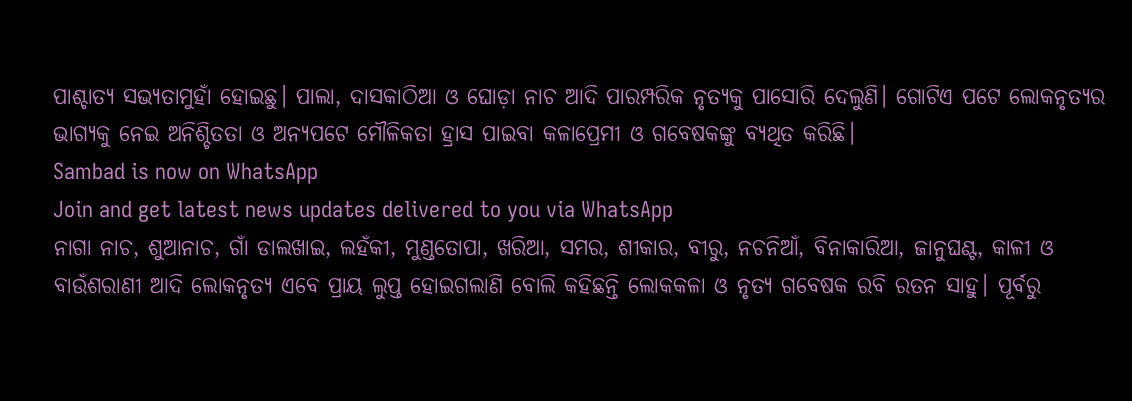ପାଶ୍ଚାତ୍ୟ ସଭ୍ୟତାମୁହାଁ ହୋଇଛୁ। ପାଲା, ଦାସକାଠିଆ ଓ ଘୋଡ଼ା ନାଚ ଆଦି ପାରମ୍ପରିକ ନୃତ୍ୟକୁ ପାସୋରି ଦେଲୁଣି। ଗୋଟିଏ ପଟେ ଲୋକନୃତ୍ୟର ଭାଗ୍ୟକୁ ନେଇ ଅନିଶ୍ଚିତତା ଓ ଅନ୍ୟପଟେ ମୌଳିକତା ହ୍ରାସ ପାଇବା କଳାପ୍ରେମୀ ଓ ଗବେଷକଙ୍କୁ ବ୍ୟଥିତ କରିଛି।
Sambad is now on WhatsApp
Join and get latest news updates delivered to you via WhatsApp
ନାଗା ନାଚ, ଶୁଆନାଚ, ଗାଁ ଡାଲଖାଇ, ଲହଁକୀ, ମୁଣ୍ଡତୋପା, ଖରିଆ, ସମର, ଶୀକାର, ବୀରୁ, ନଚନିଆଁ, ବିନାକାରିଆ, ଜାନୁଘଣ୍ଟ, କାଳୀ ଓ ବାଉଁଶରାଣୀ ଆଦି ଲୋକନୃତ୍ୟ ଏବେ ପ୍ରାୟ ଲୁପ୍ତ ହୋଇଗଲାଣି ବୋଲି କହିଛନ୍ତି ଲୋକକଳା ଓ ନୃତ୍ୟ ଗବେଷକ ରବି ରତନ ସାହୁ। ପୂର୍ବରୁ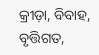କ୍ରୀଡ଼ା, ବିବାହ, ବୃତ୍ତିଗତ,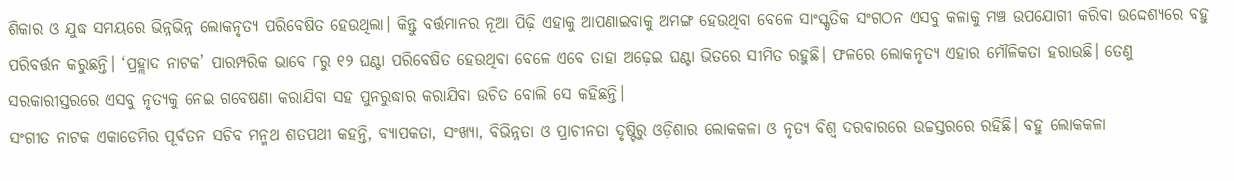ଶିକାର ଓ ଯୁଦ୍ଧ ସମୟରେ ଭିନ୍ନଭିନ୍ନ ଲୋକନୃତ୍ୟ ପରିବେଷିତ ହେଉଥିଲା। କିନ୍ତୁ ବର୍ତ୍ତମାନର ନୂଆ ପିଢ଼ି ଏହାକୁ ଆପଣାଇବାକୁ ଅମଙ୍ଗ ହେଉଥିବା ବେଳେ ସାଂସ୍କୃତିକ ସଂଗଠନ ଏସବୁ କଳାକୁ ମଞ୍ଚ ଉପଯୋଗୀ କରିବା ଉଦ୍ଦେଶ୍ୟରେ ବହୁ ପରିବର୍ତ୍ତନ କରୁଛନ୍ତି। ‘ପ୍ରହ୍ଲାଦ ନାଟକ’ ପାରମ୍ପରିକ ଭାବେ ୮ରୁ ୧୨ ଘଣ୍ଟା ପରିବେଷିତ ହେଉଥିବା ବେଳେ ଏବେ ତାହା ଅଢ଼େଇ ଘଣ୍ଟା ଭିତରେ ସୀମିତ ରହୁଛି। ଫଳରେ ଲୋକନୃତ୍ୟ ଏହାର ମୌଳିକତା ହରାଉଛି। ତେଣୁ ସରକାରୀସ୍ତରରେ ଏସବୁ ନୃତ୍ୟକୁ ନେଇ ଗବେଷଣା କରାଯିବା ସହ ପୁନରୁଦ୍ଧାର କରାଯିବା ଉଚିତ ବୋଲି ସେ କହିଛନ୍ତି।
ସଂଗୀତ ନାଟକ ଏକାଡେମିର ପୂର୍ବତନ ସଚିବ ମନ୍ମଥ ଶତପଥୀ କହନ୍ତି, ବ୍ୟାପକତା, ସଂଖ୍ୟା, ବିଭିନ୍ନତା ଓ ପ୍ରାଚୀନତା ଦୃଷ୍ଟିରୁ ଓଡ଼ିଶାର ଲୋକକଳା ଓ ନୃତ୍ୟ ବିଶ୍ୱ ଦରବାରରେ ଉଚ୍ଚସ୍ତରରେ ରହିଛି। ବହୁ ଲୋକକଳା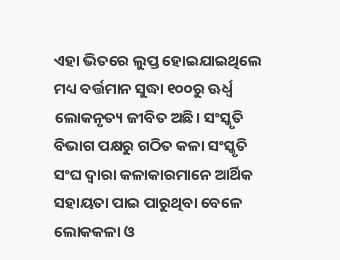ଏହା ଭିତରେ ଲୁପ୍ତ ହୋଇଯାଇଥିଲେ ମଧ୍ୟ ବର୍ତ୍ତମାନ ସୁଦ୍ଧା ୧୦୦ରୁ ଊର୍ଧ୍ୱ ଲୋକନୃତ୍ୟ ଜୀବିତ ଅଛି। ସଂସ୍କୃତି ବିଭାଗ ପକ୍ଷରୁ ଗଠିତ କଳା ସଂସ୍କୃତି ସଂଘ ଦ୍ୱାରା କଳାକାରମାନେ ଆର୍ଥିକ ସହାୟତା ପାଇ ପାରୁଥିବା ବେଳେ ଲୋକକଳା ଓ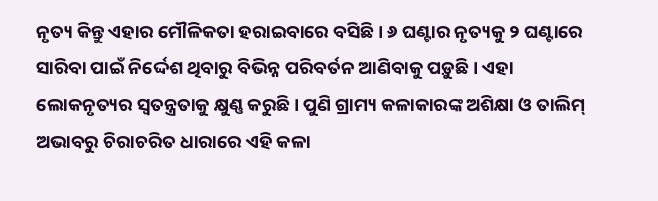ନୃତ୍ୟ କିନ୍ତୁ ଏହାର ମୌଳିକତା ହରାଇବାରେ ବସିଛି। ୬ ଘଣ୍ଟାର ନୃତ୍ୟକୁ ୨ ଘଣ୍ଟାରେ ସାରିବା ପାଇଁ ନିର୍ଦ୍ଦେଶ ଥିବାରୁ ବିଭିନ୍ନ ପରିବର୍ତନ ଆଣିବାକୁ ପଡ଼ୁଛି। ଏହା ଲୋକନୃତ୍ୟର ସ୍ୱତନ୍ତ୍ରତାକୁ କ୍ଷୁଣ୍ଣ କରୁଛି। ପୁଣି ଗ୍ରାମ୍ୟ କଳାକାରଙ୍କ ଅଶିକ୍ଷା ଓ ତାଲିମ୍ ଅଭାବରୁ ଚିରାଚରିତ ଧାରାରେ ଏହି କଳା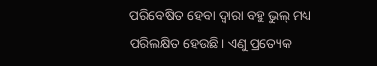ପରିବେଷିତ ହେବା ଦ୍ୱାରା ବହୁ ଭୁଲ୍ ମଧ୍ୟ ପରିଲକ୍ଷିତ ହେଉଛି। ଏଣୁ ପ୍ରତ୍ୟେକ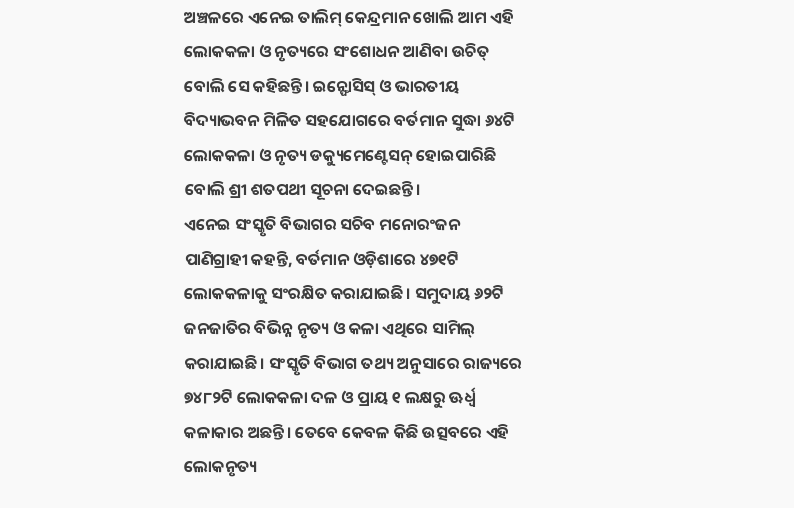ଅଞ୍ଚଳରେ ଏନେଇ ତାଲିମ୍ କେନ୍ଦ୍ରମାନ ଖୋଲି ଆମ ଏହି ଲୋକକଳା ଓ ନୃତ୍ୟରେ ସଂଶୋଧନ ଆଣିବା ଉଚିତ୍ ବୋଲି ସେ କହିଛନ୍ତି। ଇନ୍ଫୋସିସ୍ ଓ ଭାରତୀୟ ବିଦ୍ୟାଭବନ ମିଳିତ ସହଯୋଗରେ ବର୍ତମାନ ସୁଦ୍ଧା ୬୪ଟି ଲୋକକଳା ଓ ନୃତ୍ୟ ଡକ୍ୟୁମେଣ୍ଟେସନ୍ ହୋଇପାରିଛି ବୋଲି ଶ୍ରୀ ଶତପଥୀ ସୂଚନା ଦେଇଛନ୍ତି।
ଏନେଇ ସଂସ୍କୃତି ବିଭାଗର ସଚିବ ମନୋରଂଜନ ପାଣିଗ୍ରାହୀ କହନ୍ତି, ବର୍ତମାନ ଓଡ଼ିଶାରେ ୪୭୧ଟି ଲୋକକଳାକୁ ସଂରକ୍ଷିତ କରାଯାଇଛି। ସମୁଦାୟ ୬୨ଟି ଜନଜାତିର ବିଭିନ୍ନ ନୃତ୍ୟ ଓ କଳା ଏଥିରେ ସାମିଲ୍ କରାଯାଇଛି। ସଂସ୍କୃତି ବିଭାଗ ତଥ୍ୟ ଅନୁସାରେ ରାଜ୍ୟରେ ୭୪୮୨ଟି ଲୋକକଳା ଦଳ ଓ ପ୍ରାୟ ୧ ଲକ୍ଷରୁ ଊର୍ଧ୍ୱ କଳାକାର ଅଛନ୍ତି। ତେବେ କେବଳ କିଛି ଉତ୍ସବରେ ଏହି ଲୋକନୃତ୍ୟ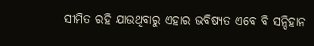ସୀମିତ ରହି ଯାଉଥିବାରୁ ଏହାର ଭବିଷ୍ୟତ ଏବେ ବି ସନ୍ଦିହାନ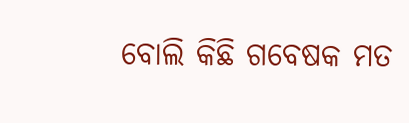ବୋଲି କିଛି ଗବେଷକ ମତ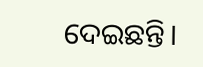ଦେଇଛନ୍ତି।